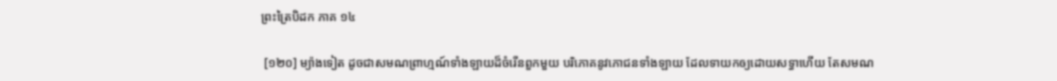ព្រះត្រៃបិដក ភាគ ១៤

 [១២០] ម្យ៉ាងទៀត ដូចជាសមណព្រាហ្មណ៍ទាំងឡាយដ៏ចំរើនពួកមួយ បរិភោគនូវភោជនទាំងឡាយ ដែលទាយកឲ្យដោយសទ្ធាហើយ តែសមណ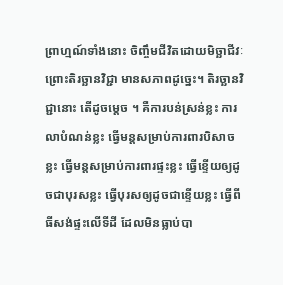ព្រាហ្មណ៍ទាំងនោះ ចិញ្ចឹមជីវិតដោយមិច្ឆាជីវៈ ព្រោះតិរច្ឆានវិជ្ជា មានសភាពដូច្នេះ។ តិរច្ឆានវិជ្ជានោះ តើដូចម្តេច ។ គឺការបន់ស្រន់ខ្លះ ការលាបំណន់ខ្លះ ធ្វើមន្តសម្រាប់ការពារបិសាចខ្លះ ធ្វើមន្តសម្រាប់ការពារផ្ទះខ្លះ ធ្វើខ្ទើយឲ្យដូចជាបុរសខ្លះ ធ្វើបុរសឲ្យដូចជាខ្ទើយខ្លះ ធ្វើពីធីសង់ផ្ទះលើទីដី ដែលមិនធ្លាប់បា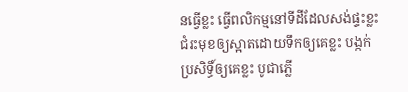នធ្វើខ្លះ ធ្វើពលិកម្មនៅទីដីដែលសង់ផ្ទះខ្លះ ជំរះមុខឲ្យស្អាតដោយទឹកឲ្យគេខ្លះ បង្កក់ប្រសិទ្ធិ៍ឲ្យគេខ្លះ បូជាភ្លើ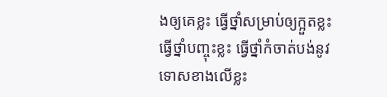ងឲ្យគេខ្លះ ធ្វើថ្នាំសម្រាប់ឲ្យក្អួតខ្លះ ធ្វើថ្នាំបញ្ចុះខ្លះ ធ្វើថ្នាំកំចាត់បង់នូវទោសខាងលើខ្លះ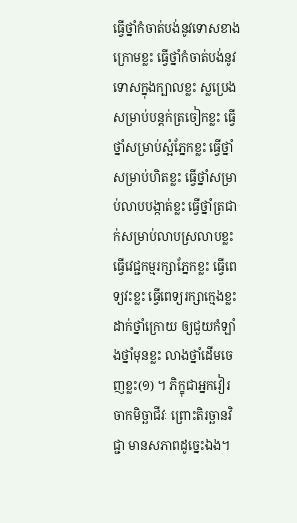ធ្វើថ្នាំកំចាត់បង់នូវទោសខាងក្រោមខ្លះ ធ្វើថ្នាំកំចាត់បង់នូវទោសក្នុងក្បាលខ្លះ ស្លប្រេងសម្រាប់បន្តក់ត្រចៀកខ្លះ ធ្វើថ្នាំសម្រាប់ស្អំភ្នែកខ្លះ ធ្វើថ្នាំសម្រាប់ហិតខ្លះ ធ្វើថ្នាំសម្រាប់លាបបង្កាត់ខ្លះ ធ្វើថ្នាំត្រជាក់សម្រាប់លាបស្រលាបខ្លះ ធ្វើវេជ្ជកម្មរក្សាភ្នែកខ្លះ ធ្វើពេទ្យវះខ្លះ ធ្វើពេទ្យរក្សាក្មេងខ្លះ ដាក់ថ្នាំក្រោយ ឲ្យជួយកំឡាំងថ្នាំមុនខ្លះ លាងថ្នាំដើមចេញខ្លះ(១) ។ ភិក្ខុជាអ្នកវៀរចាកមិច្ឆាជីវៈ ព្រោះតិរច្ឆានវិជ្ជា មានសភាពដូច្នេះឯង។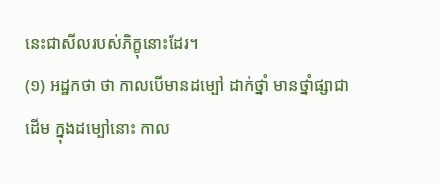នេះជាសីលរបស់ភិក្ខុនោះដែរ។
(១) អដ្ឋកថា ថា កាលបើមានដម្បៅ ដាក់ថ្នាំ មានថ្នាំផ្សាជាដើម ក្នុងដម្បៅនោះ កាល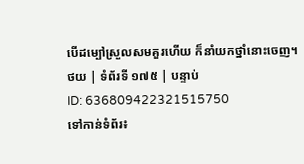បើដម្បៅស្រួលសមគួរហើយ ក៏នាំយកថ្នាំនោះចេញ។
ថយ | ទំព័រទី ១៧៥ | បន្ទាប់
ID: 636809422321515750
ទៅកាន់ទំព័រ៖